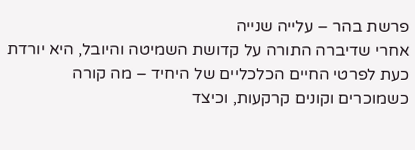פרשת בהר – עלייה שנייה
אחרי שדיברה התורה על קדושת השמיטה והיובל, היא יורדת כעת לפרטי החיים הכלכליים של היחיד – מה קורה כשמוכרים וקונים קרקעות, וכיצד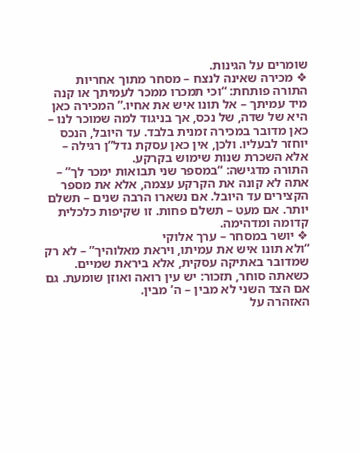שומרים על הגינות.
❖ מכירה שאינה לנצח – מסחר מתוך אחריות
התורה פותחת: “וכי תמכרו ממכר לעמיתך או קנה מיד עמיתך – אל תונו איש את אחיו.” המכירה כאן היא של שדה, של נכס, אך בניגוד למה שמוכר לנו – כאן מדובר במכירה זמנית בלבד. עד היובל, הנכס יוחזר לבעליו. ולכן, אין כאן עסקת נדל”ן רגילה – אלא השכרת שנות שימוש בקרקע.
התורה מדגישה: “במספר שני תבואות ימכר לך” – אתה לא קונה את הקרקע עצמה, אלא את מספר הקצירים עד היובל. אם נשארו הרבה שנים – תשלם יותר. אם מעט – תשלם פחות. זו שקיפות כלכלית קדומה ומדהימה.
❖ יושר במסחר – ערך אלוקי
“ולא תונו איש את עמיתו, ויראת מאלוהיך” – לא רק שמדובר באתיקה עסקית, אלא ביראת שמיים. כשאתה סוחר, תזכור: יש עין רואה ואוזן שומעת. גם אם הצד השני לא מבין – ה’ מבין.
האזהרה על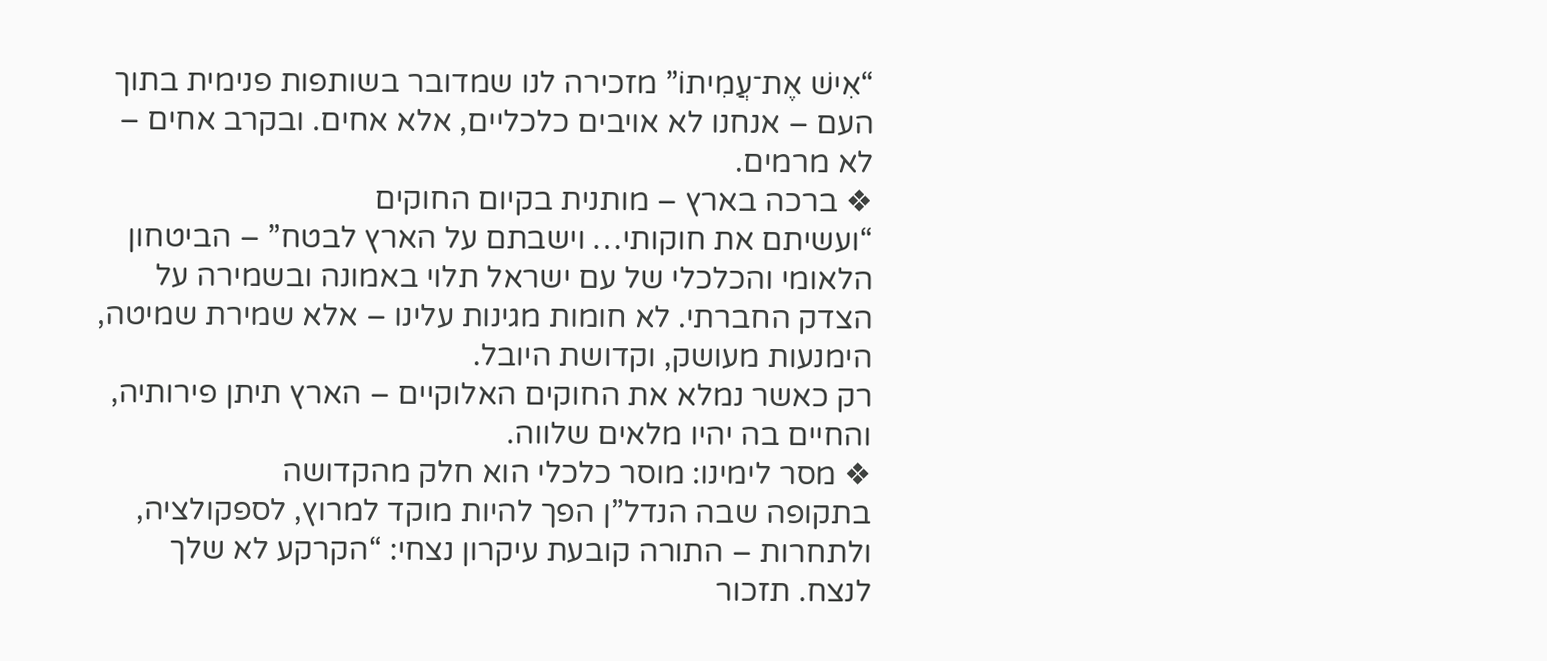“אִישׁ אֶת־עֲמִיתוֹ” מזכירה לנו שמדובר בשותפות פנימית בתוך העם – אנחנו לא אויבים כלכליים, אלא אחים. ובקרב אחים – לא מרמים.
❖ ברכה בארץ – מותנית בקיום החוקים
“ועשיתם את חוקותי… וישבתם על הארץ לבטח” – הביטחון הלאומי והכלכלי של עם ישראל תלוי באמונה ובשמירה על הצדק החברתי. לא חומות מגינות עלינו – אלא שמירת שמיטה, הימנעות מעושק, וקדושת היובל.
רק כאשר נמלא את החוקים האלוקיים – הארץ תיתן פירותיה, והחיים בה יהיו מלאים שלווה.
❖ מסר לימינו: מוסר כלכלי הוא חלק מהקדושה
בתקופה שבה הנדל”ן הפך להיות מוקד למרוץ, לספקולציה, ולתחרות – התורה קובעת עיקרון נצחי: “הקרקע לא שלך לנצח. תזכור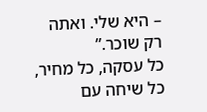– היא שלי. ואתה רק שוכר.”
כל עסקה, כל מחיר, כל שיחה עם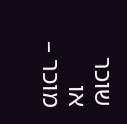שוכר או מוכר –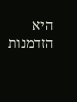היא הזדמנות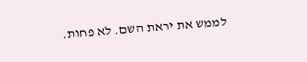לממש את יראת השם. לא פחות.